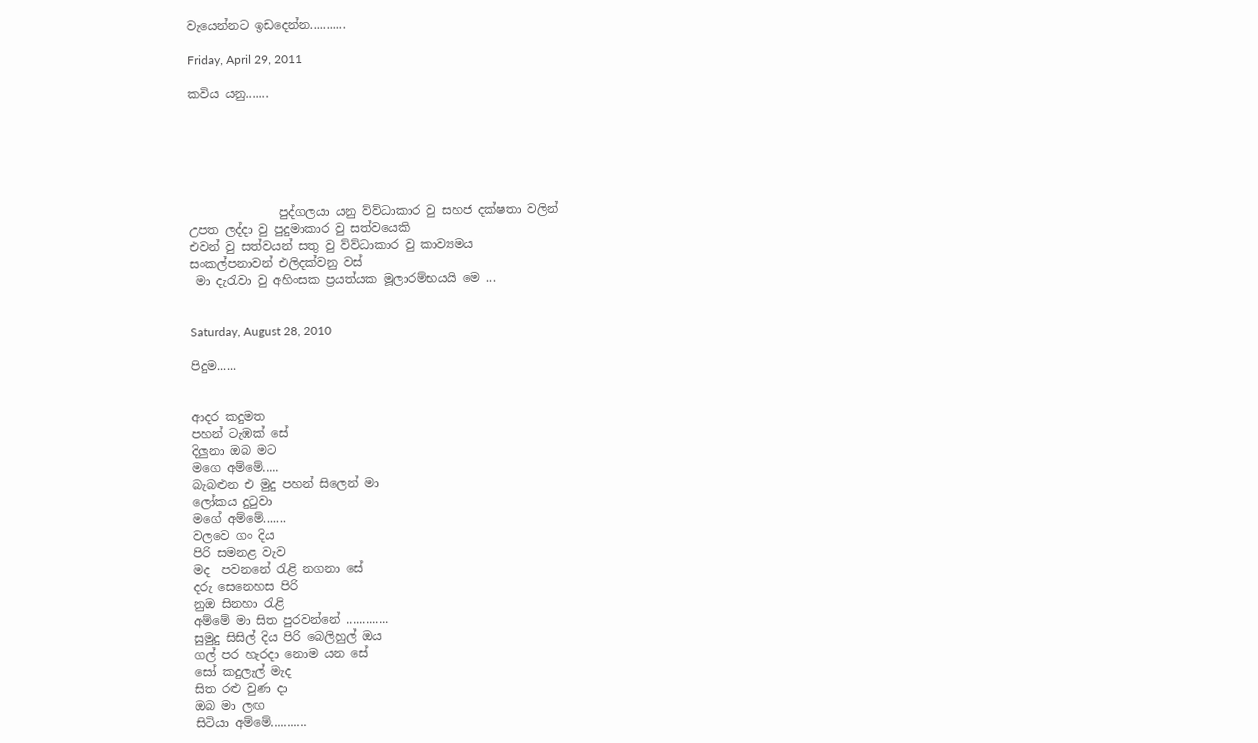වැයෙන්නට ඉඩදෙන්න...........

Friday, April 29, 2011

කවිය යනු.......






               පුද්ගලයා යනු ව්ව්ධාකාර වු සහජ දක්ෂතා වලින්
උපත ලද්දා වු පුදුමාකාර වු සත්වයෙකි
එවන් වු සත්වයන් සතු වු ව්ව්ධාකාර වු කාව්‍යමය
සංකල්පනාවන් එලිදක්වනු වස්
 මා දැරැවා වු අහිංසක ප්‍රයත්යක මූලාරම්භයයි මෙ ...


Saturday, August 28, 2010

පිදුම......


ආදර කදුමත
පහන් ටැඹක් සේ
දිලුනා ඔබ මට
මගෙ අම්මේ.....
බැබළුන එ මුදු පහන් සිලෙන් මා
ලෝකය දුටුවා
මගේ අම්මේ.......
වලවෙ ගං දිය
පිරි සමනළ වැව
මද  පවනනේ රැළි නගනා සේ
දරු සෙනෙහස පිරි
නුඔ සිනහා රැළි
අම්මේ මා සිත පුරවන්නේ .............
සුමුදු සිසිල් දිය පිරි බෙලිහුල් ඔය
ගල් පර හැරදා නොම යන සේ
සෝ කදුලැල් මැද
සිත රළු වුණ දා
ඔබ මා ලඟ
සිටියා අම්මේ...........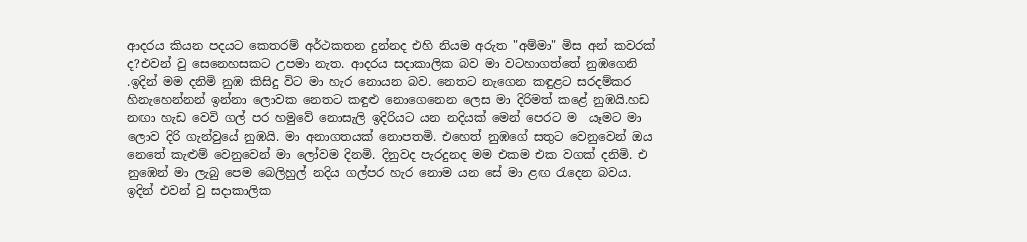ආදරය කියන පදයට කෙතරම් අර්ථකතන දුන්නද එහි නියම අරුත "අම්මා" මිස අන් කවරක් ද?එවන් වු සෙනෙහසකට උපමා නැත. ආදරය සදාකාලික බව මා වටහාගත්තේ නුඹගෙනි .ඉදින් මම දනිමි නුඹ කිසිදු විට මා හැර නොයන බව. නෙතට නැගෙන කඳුළට සරදම්කර හිනැහෙන්නන් ඉන්නා ලොවක නෙතට කඳුළු නොගෙනෙන ලෙස මා දිරිමත් කළේ නුඹයි.හඩ නඟා හැඩ වෙවි ගල් පර හමුවේ නොසැලි ඉදිරියට යන නදියක් මෙන් පෙරට ම  යෑමට මා ලොව දිරි ගැන්වුයේ නුඹයි. මා අනාගතයක් නොපතමි. එහෙත් නුඹගේ සතුට වෙනුවෙන් ඔය නෙතේ කැළුම් වෙනුවෙන් මා ලෝවම දිනමි. දිනුවද පැරදුනද මම එකම එක වගක් දනිමි. එ නුඹෙන් මා ලැබු පෙම බෙලිහුල් නදිය ගල්පර හැර නොම යන සේ මා ළඟ රැදෙන බවය. ඉදින් එවන් වු සදාකාලික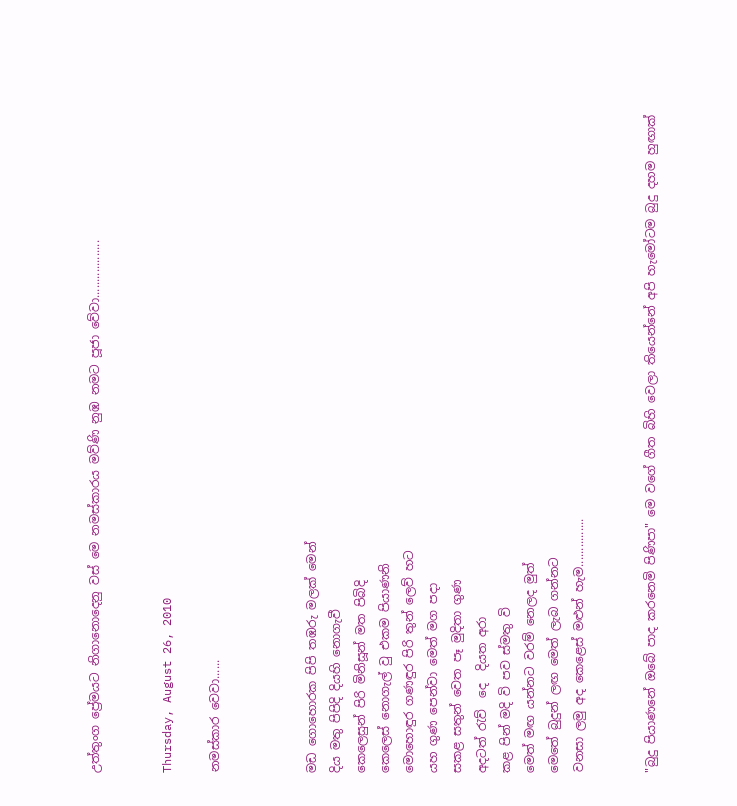උත්තුංග ප්‍රේමයට නිගානොදෙනු වස් මෙ නමස්කාරය මව්ණි නුඹ නමට පූජා වේවා..................


Thursday, August 26, 2010

නමස්කාර වෙවා......



මඩ ගොහොරක පිපි තඹරු මලක් මෙන්
දිය මතු පිපිදි දියහි නොගැවී
කෙලෙසුන් පිරි මිනිසූන් මත පිබිදි
කෙලෙස් නොගැල් වු එකම පියාණනි
මොහොඳුර ගණඳුර පිරි තුන් ලෙව් හට
යහ ගුණ පෙන්වා මෙත් මග පදා
සකළ සතුන් වෙත පෑ මුදිතා ගුණ
අදටත් රැව්  දෙ  දියත අරා
කළ පින් මදි වි පව ස්මතු වි
මෙත් මඟ යන්නට වරම් නෙලද මුත්
මෙතේ බුදුන් ලඟ මෙත් ලැබ ගන්නට
වනසා ලමු අද කෙළෙස් මළුන් හැම...............


"බුදු පියාණනේ ඔබේ පාද කරනෙමි පිණිපා" මෙ වගේ ගීත බිහි වෙලා තියෙන්නේ අපි හැමෝටම බුදු දහම හුඟාක්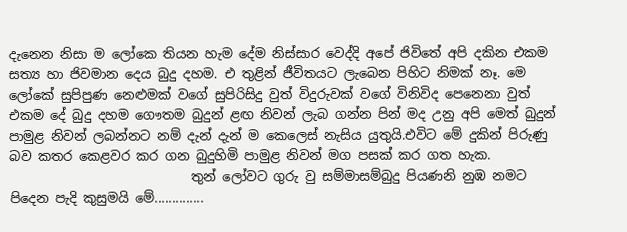දැනෙන නිසා ම ලෝකෙ තියන හැම දේම නිස්සාර වෙද්දි අපේ ජිවිතේ අපි දකින එකම සත්‍ය හා ජිවමාන දෙය බුදු දහම. එ තුළින් ජීවිතයට ලැබෙන පිහිට නිමක් නෑ. මෙ ලෝකේ සුපිපුණ නෙළුමක් වගේ සුපිරිසිදු වුත් විදුරුවක් වගේ විනිවිද පෙනෙනා වුත් එකම දේ බුදු දහම ගෞතම බුදුන් ළඟ නිවන් ලැබ ගන්න පින් මද උනු අපි මෙත් බුදුන් පාමුළ නිවන් ලබන්නට නම් දැන් දැන් ම කෙලෙස් නැසිය යුතුයි.එවිට මේ දුකින් පිරුණු බව කතර කෙළවර කර ගන බුදුහිමි පාමුළ නිවන් මග පසක් කර ගත හැක.
                            තුන් ලෝවට ගුරු වු සම්මාසම්බුදු පියණනි නුඹ නමට පිදෙන පැදි කුසුමයි මේ..............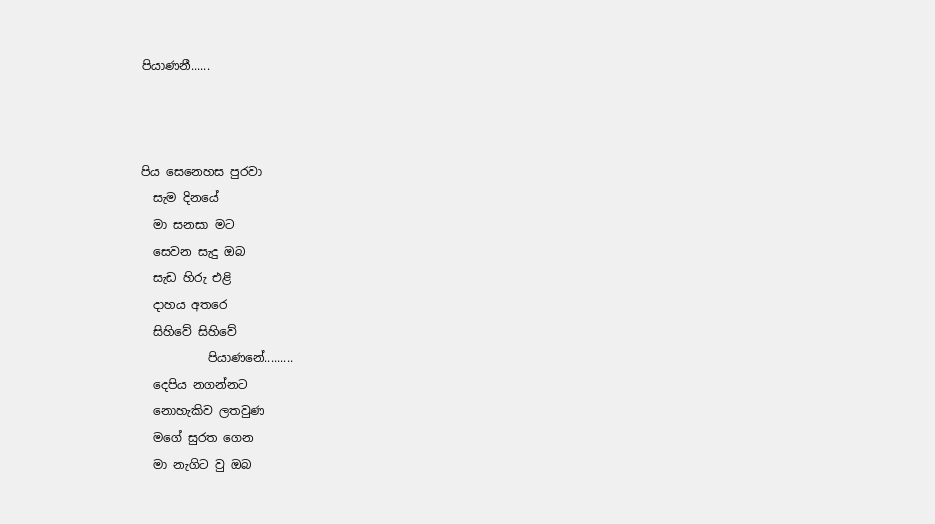පියාණනී......



පිය සෙනෙහස පුරවා
  සැම දිනයේ
  මා සනසා මට
  සෙවන සැදු ඔබ
  සැඩ හිරු එළි
  දාහය අතරෙ
  සිහිවේ සිහිවේ
           පියාණනේ.........
  දෙපිය නගන්නට
  නොහැකිව ලතවුණ
  මගේ සුරත ගෙන
  මා නැගිට වු ඔබ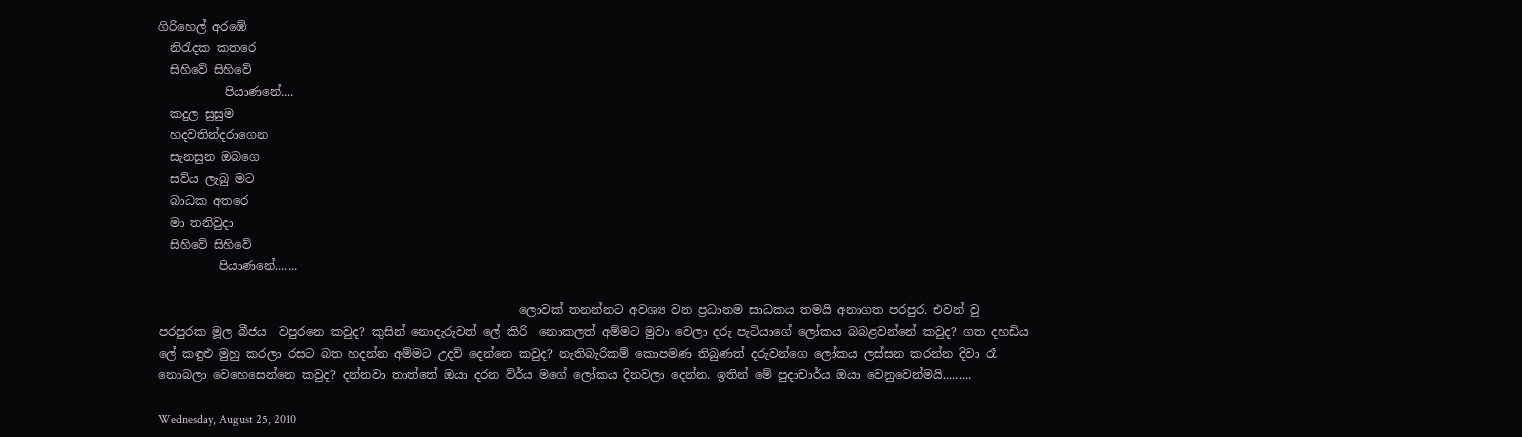ගිරිහෙල් අරඹේ
  නිරැදක කතරෙ
  සිහිවේ සිහිවේ
           පියාණනේ....
  කදුල සුසුම
  හදවතින්දරාගෙන
  සැනසුන ඔබගෙ
  සව්ය ලැබු මට
  බාධක අතරෙ
  මා තනිවුදා
  සිහිවේ සිහිවේ
          පියාණනේ.......

                                                            ලොවක් තනන්නට අවශ්‍ය වන ප්‍රධානම සාධකය තමයි අනාගත පරපුර. එවන් වු පරපුරක මූල බීජය  වපුරනෙ කවුද? කුසින් නොදැරුවත් ලේ කිරි  නොකලත් අම්මට මුවා වෙලා දරු පැටියාගේ ලෝකය බබළවන්නේ කවුද? ගත දහඩිය ලේ කඳුළු මුහු කරලා රසට බත හදන්න අම්මට උදව් දෙන්නෙ කවුද? නැතිබැරිකම් කොපමණ තිබුණත් දරුවන්ගෙ ලෝකය ලස්සන කරන්න දිවා රෑ නොබලා වෙහෙසෙන්නෙ කවුද? දන්නවා තාත්තේ ඔයා දරන ව්ර්ය මගේ ලෝකය දිනවලා දෙන්න. ඉතින් මේ පුදාචාර්ය ඔයා වෙනුවෙන්මයි.........

Wednesday, August 25, 2010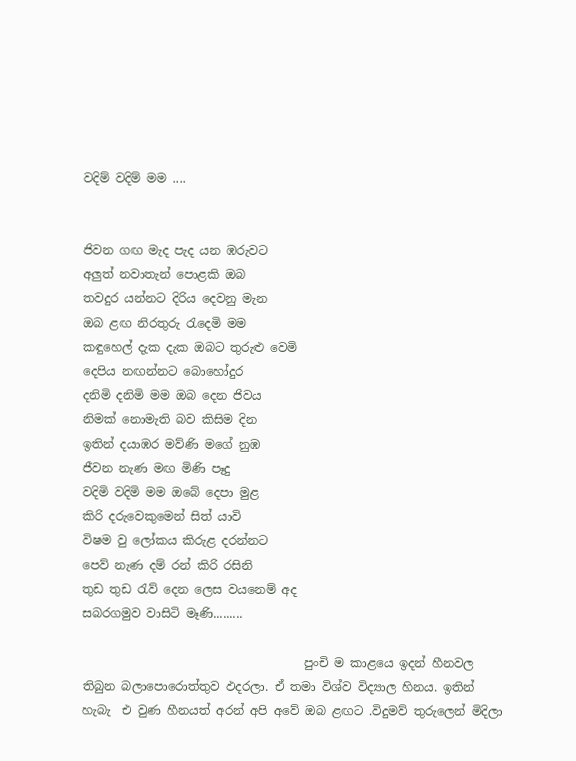වදිම් වදිම් මම ....


ජිවන ගඟ මැද පැද යන ඹරුවට
අලුත් නවාතැන් පොළකි ඔබ
තවදුර යන්නට දිරිය දෙවනු මැන
ඔබ ළඟ නිරතුරු රැදෙමි මම
කඳුහෙල් දැක දැක ඔබට තුරුළු වෙමි
දෙපිය නඟන්නට බොහෝදුර
දනිමි දනිමි මම ඔබ දෙන ජිවය
නිමක් නොමැති බව කිසිම දින
ඉතින් දයාඹර මව්ණි මගේ නුඹ
ජීවන නැණ මඟ මිණි පෑදු
වදිමි වදිමි මම ඔබේ දෙපා මුළ
කිරි දරුවෙකුමෙන් සිත් යාවි
විෂම වු ලෝකය කිරුළ දරන්නට
පෙව් නැණ දම් රන් කිරි රසිනි
තුඩ තුඩ රැව් දෙන ලෙස වයනෙම් අද
සබරගමුව වාසිටි මෑණි.........

                                     පුංචි ම කාළයෙ ඉදන් හීනවල තිබුන බලාපොරොත්තුව ඵදරලා. ඒ තමා විශ්ව විද්‍යාල හිනය. ඉතින් හැබැ  එ වුණ හීනයත් අරන් අපි අවේ ඔබ ළඟට .විදුමව් තුරුලෙන් මිදිලා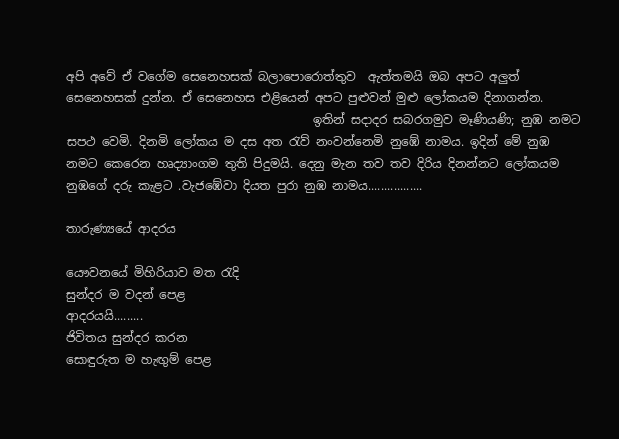අපි අවේ ඒ වගේම සෙනෙහසක් බලාපොරොත්තුව  ඇත්තමයි ඔබ අපට අලුත් සෙනෙහසක් දුන්න. ඒ සෙනෙහස එළියෙන් අපට පුළුවන් මුළු ලෝකයම දිනාගන්න.
                                         ඉතින් සදාදර සබරගමුව මෑණියණි; නුඹ නමට සපථ වෙමි. දිනමි ලෝකය ම දස අත රැව් නංවන්නෙමි නුඹේ නාමය. ඉදින් මේ නුඹ නමට කෙරෙන හෘද්‍යාංගම තුති පිදුමයි. දෙනු මැන තව තව දිරිය දිනන්නට ලෝකයම නුඹගේ දරු කැළට .වැජඹේවා දියත පුරා නුඹ නාමය.................

තාරුණ්‍යයේ ආදරය

යෞවනයේ මිහිරියාව මත රැදි
සුන්දර ම වදන් පෙළ
ආදරයයි.........
ජිවිතය සුන්දර කරන
සොඳුරුත ම හැඟුම් පෙළ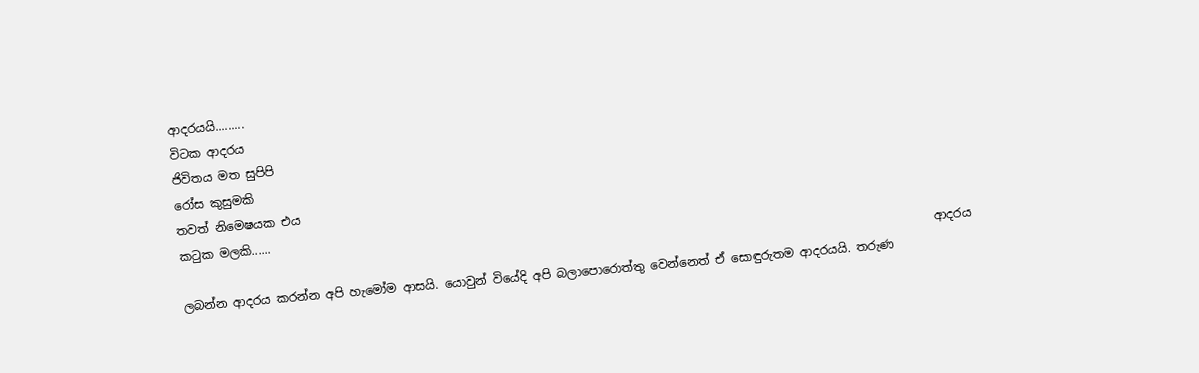ආදරයයි.........
විටක ආදරය
ජිවිතය මත සුපිපි
රෝස කුසුමකි
තවත් නිමෙෂයක එය
කටුක මලකි......
                                                                                                                              ආදරය ලබන්න ආදරය කරන්න අපි හැමෝම ආසයි. යොවුන් වියේදි අපි බලාපොරොත්තු වෙන්නෙත් ඒ සොඳුරුතම ආදරයයි. තරුණ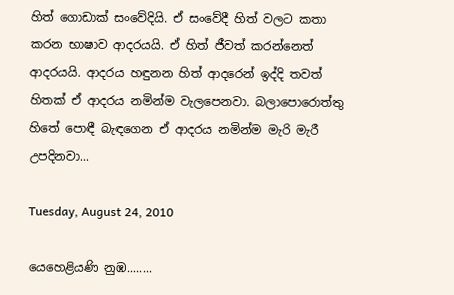හිත් ගොඩාක් සංවේදියි. ඒ සංවේදී හිත් වලට කතා කරන භාෂාව ආදරයයි. ඒ හිත් ජීවත් කරන්නෙත් ආදරයයි. ආදරය හඳුනන හිත් ආදරෙන් ඉද්දි තවත් හිතක් ඒ ආදරය නමින්ම වැලපෙනවා. බලාපොරොත්තු හිතේ පොඳී බැඳගෙන ඒ ආදරය නමින්ම මැරි මැරී උපදිනවා...

Tuesday, August 24, 2010

යෙහෙළියණි නුඹ........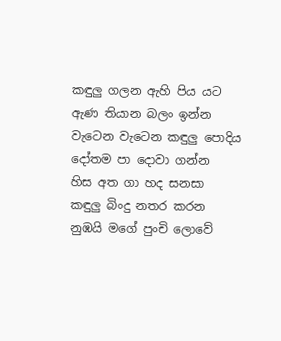කඳුලු ගලන ඇහි පිය යට
ඇණ තියාන බලං ඉන්න
වැටෙන වැටෙන කඳුලු පොදිය
දෝතම පා දොවා ගන්න
හිස අත ගා හද සනසා
කඳුලු බිංදු නතර කරන
නුඹයි මගේ පුංචි ලොවේ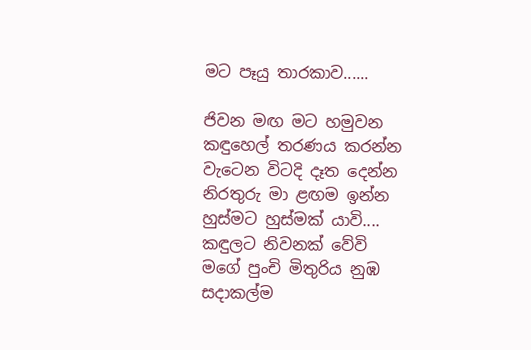මට පෑයු තාරකාව......

ජිවන මඟ මට හමුවන
කඳුහෙල් තරණය කරන්න
වැටෙන විටදි දෑත දෙන්න
නිරතුරු මා ළඟම ඉන්න
හුස්මට හුස්මක් යාවි....
කඳුලට නිවනක් වේවි
මගේ පුංචි මිතුරිය නුඹ
සදාකල්ම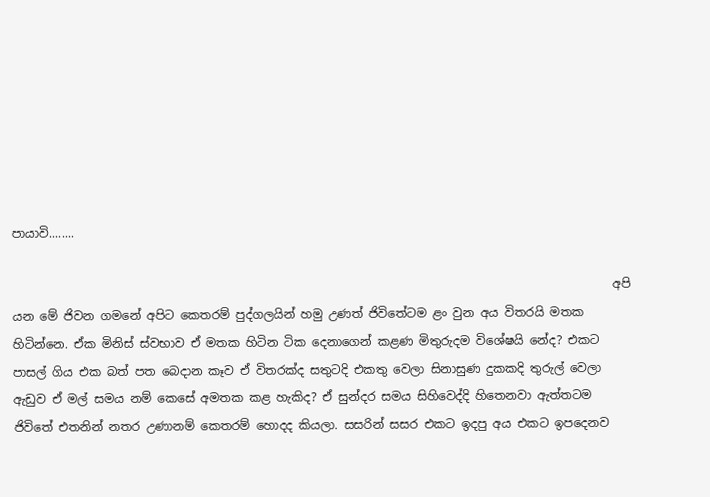පායාවි........

                                                                                                    අපි යන මේ ජිවන ගමනේ අපිට කෙතරම් පුද්ගලයින් හමු උණත් ජිවිතේටම ළං වුන අය විතරයි මතක හිටින්නෙ. ඒක මිනිස් ස්වභාව ඒ මතක හිටින ටික දෙනාගෙන් කළණ මිතුරුදම විශේෂයි නේද? එකට පාසල් ගිය එක බත් පත බෙදාන කෑව ඒ විතරක්ද සතුටදි එකතු වෙලා සිනාසුණ දුකකදි තුරුල් වෙලා ඇඩුව ඒ මල් සමය නම් කෙසේ අමතක කළ හැකිද? ඒ සුන්දර සමය සිහිවෙද්දි හිතෙනවා ඇත්තටම ජිවිතේ එතනින් නතර උණානම් කෙතරම් හොදද කියලා. සසරින් සසර එකට ඉදපු අය එකට ඉපදෙනව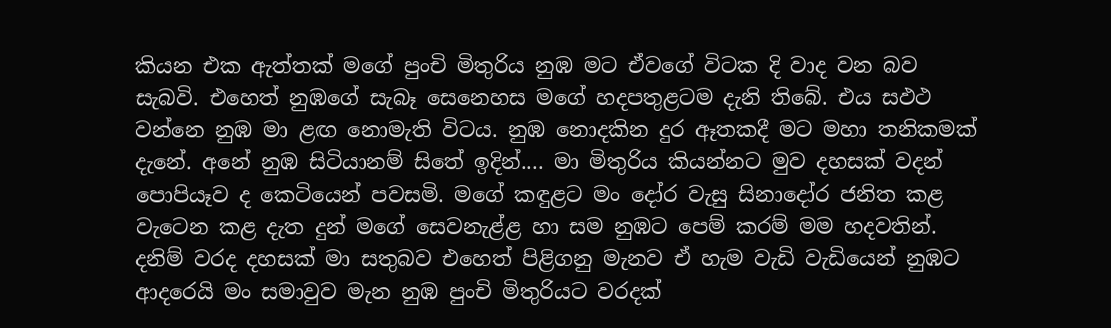කියන එක ඇත්තක් මගේ පුංචි මිතුරිය නුඹ මට ඒවගේ විටක දි වාද වන බව සැබවි. එහෙත් නුඹගේ සැබෑ සෙනෙහස මගේ හදපතුළටම දැනි තිබේ. එය සඵථ වන්නෙ නුඹ මා ළඟ නොමැති විටය. නුඹ නොදකින දුර ඈතකදී මට මහා තනිකමක් දැනේ. අනේ නුඹ සිටියානම් සිතේ ඉදින්.... මා මිතුරිය කියන්නට මුව දහසක් වදන් පොපියෑව ද කෙටියෙන් පවසමි. මගේ කඳුළට මං දෝර වැසු සිනාදෝර ජනිත කළ වැටෙන කළ දැත දුන් මගේ සෙවනැළ්ළ හා සම නුඹට පෙම් කරම් මම හදවතින්. දනිම් වරද දහසක් මා සතුබව එහෙත් පිළිගනු මැනව ඒ හැම වැඩි වැඩියෙන් නුඹට ආදරෙයි මං සමාවුව මැන නුඹ පුංචි මිතුරියට වරදක්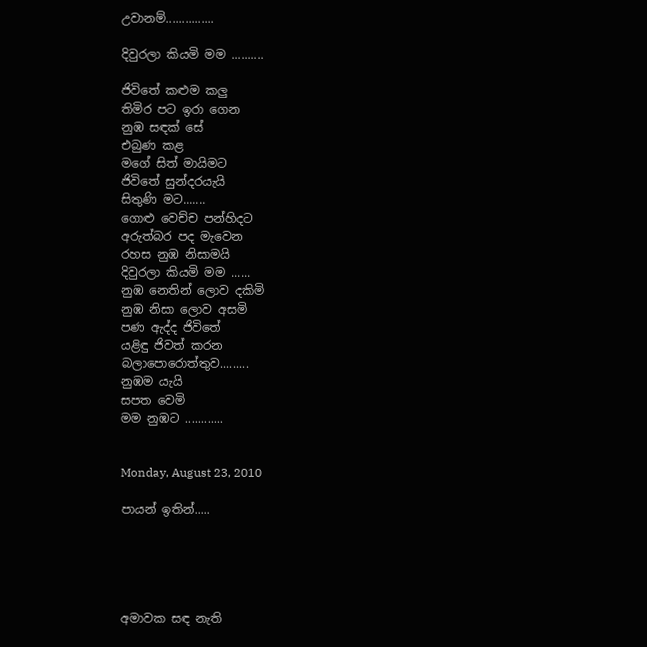උවානම්...............

දිවුරලා කියමි මම ..........

ජිවිතේ කළුම කලු
තිමිර පට ඉරා ගෙන
නුඹ සඳක් සේ
එබුණ කළ
මගේ සිත් මායිමට
ජිවිතේ සුන්දරයැයි
සිතුණි මට.......
ගොළු වෙච්ච පන්හිදට
අරුත්බර පද මැවෙන
රහස නුඹ නිසාමයි
දිවුරලා කියමි මම ......
නුඹ නෙතින් ලොව දකිමි
නුඹ නිසා ලොව අසමි
පණ ඇද්ද ජිවිතේ
යළිඳු ජිවත් කරන
බලාපොරොත්තුව.........
නුඹම යැයි
සපත වෙමි
මම නුඹට ............


Monday, August 23, 2010

පායන් ඉතින්.....





අමාවක සඳ නැති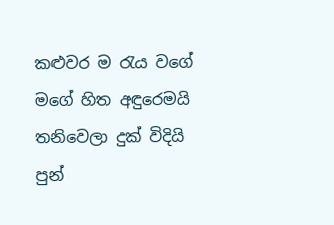කළුවර ම රැය වගේ
මගේ හිත අඳුරෙමයි
තනිවෙලා දුක් විදියි
පුන්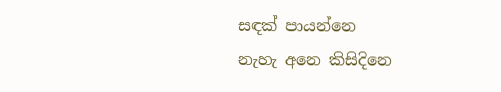සඳක් පායන්නෙ
නැහැ අනෙ කිසිදිනෙ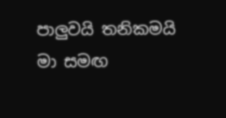පාලුවයි තනිකමයි
මා සමඟ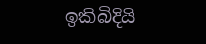ඉකිබිදියි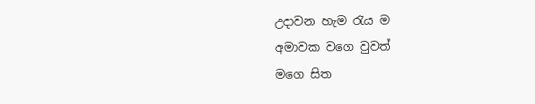උදාවන හැම රැය ම
අමාවක වගෙ වුවත්
මගෙ සිත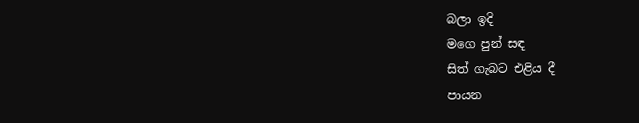බලා ඉදි
මගෙ පුන් සඳ
සිත් ගැබට එළිය දී
පායන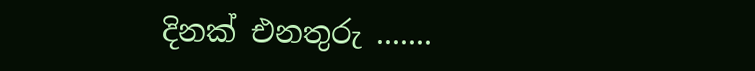දිනක් එනතුරු .......